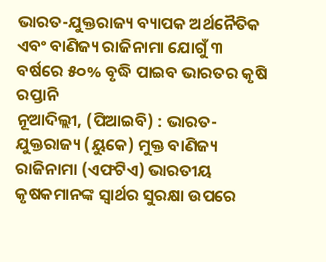ଭାରତ-ଯୁକ୍ତରାଜ୍ୟ ବ୍ୟାପକ ଅର୍ଥନୈତିକ ଏବଂ ବାଣିଜ୍ୟ ରାଜିନାମା ଯୋଗୁଁ ୩ ବର୍ଷରେ ୫୦% ବୃଦ୍ଧି ପାଇବ ଭାରତର କୃଷି ରପ୍ତାନି
ନୂଆଦିଲ୍ଲୀ, (ପିଆଇବି) : ଭାରତ-ଯୁକ୍ତରାଜ୍ୟ (ୟୁକେ) ମୁକ୍ତ ବାଣିଜ୍ୟ ରାଜିନାମା (ଏଫଟିଏ) ଭାରତୀୟ କୃଷକମାନଙ୍କ ସ୍ୱାର୍ଥର ସୁରକ୍ଷା ଉପରେ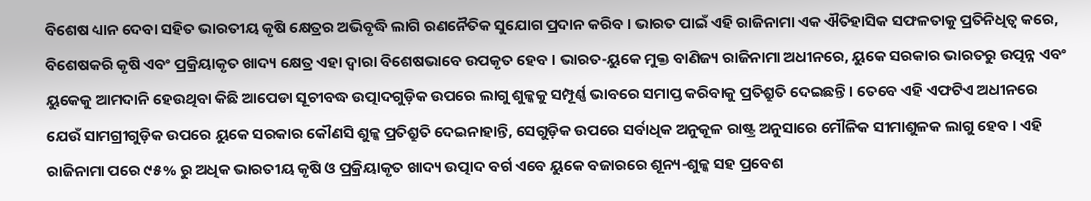ବିଶେଷ ଧ୍ୟାନ ଦେବା ସହିତ ଭାରତୀୟ କୃଷି କ୍ଷେତ୍ରର ଅଭିବୃଦ୍ଧି ଲାଗି ରଣନୈତିକ ସୁଯୋଗ ପ୍ରଦାନ କରିବ । ଭାରତ ପାଇଁ ଏହି ରାଜିନାମା ଏକ ଐତିହାସିକ ସଫଳତାକୁ ପ୍ରତିନିଧିତ୍ୱ କରେ, ବିଶେଷକରି କୃଷି ଏବଂ ପ୍ରକ୍ରିୟାକୃତ ଖାଦ୍ୟ କ୍ଷେତ୍ର ଏହା ଦ୍ୱାରା ବିଶେଷଭାବେ ଉପକୃତ ହେବ । ଭାରତ-ୟୁକେ ମୁକ୍ତ ବାଣିଜ୍ୟ ରାଜିନାମା ଅଧୀନରେ, ୟୁକେ ସରକାର ଭାରତରୁ ଉତ୍ପନ୍ନ ଏବଂ ୟୁକେକୁ ଆମଦାନି ହେଉଥିବା କିଛି ଆପେଡା ସୂଚୀବଦ୍ଧ ଉତ୍ପାଦଗୁଡ଼ିକ ଉପରେ ଲାଗୁ ଶୁଳ୍କକୁ ସମ୍ପୂର୍ଣ୍ଣ ଭାବରେ ସମାପ୍ତ କରିବାକୁ ପ୍ରତିଶ୍ରୁତି ଦେଇଛନ୍ତି । ତେବେ ଏହି ଏଫଟିଏ ଅଧୀନରେ ଯେଉଁ ସାମଗ୍ରୀଗୁଡ଼ିକ ଉପରେ ୟୁକେ ସରକାର କୌଣସି ଶୁଳ୍କ ପ୍ରତିଶ୍ରୁତି ଦେଇନାହାନ୍ତି, ସେଗୁଡ଼ିକ ଉପରେ ସର୍ବାଧିକ ଅନୁକୂଳ ରାଷ୍ଟ୍ର ଅନୁସାରେ ମୌଳିକ ସୀମାଶୁଳକ ଲାଗୁ ହେବ । ଏହି ରାଜିନାମା ପରେ ୯୫% ରୁ ଅଧିକ ଭାରତୀୟ କୃଷି ଓ ପ୍ରକ୍ରିୟାକୃତ ଖାଦ୍ୟ ଉତ୍ପାଦ ବର୍ଗ ଏବେ ୟୁକେ ବଜାରରେ ଶୂନ୍ୟ-ଶୁଳ୍କ ସହ ପ୍ରବେଶ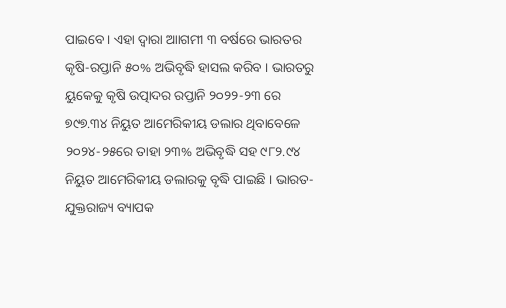ପାଇବେ । ଏହା ଦ୍ବାରା ଆାଗମୀ ୩ ବର୍ଷରେ ଭାରତର କୃଷି-ରପ୍ତାନି ୫୦% ଅଭିବୃଦ୍ଧି ହାସଲ କରିବ । ଭାରତରୁ ୟୁକେକୁ କୃଷି ଉତ୍ପାଦର ରପ୍ତାନି ୨୦୨୨-୨୩ ରେ ୭୯୭.୩୪ ନିୟୁତ ଆମେରିକୀୟ ଡଲାର ଥିବାବେଳେ ୨୦୨୪-୨୫ରେ ତାହା ୨୩% ଅଭିବୃଦ୍ଧି ସହ ୯୮୨.୯୪ ନିୟୁତ ଆମେରିକୀୟ ଡଲାରକୁ ବୃଦ୍ଧି ପାଇଛି । ଭାରତ-ଯୁକ୍ତରାଜ୍ୟ ବ୍ୟାପକ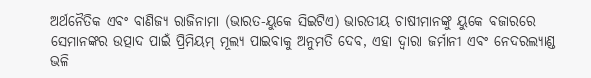ଅର୍ଥନୈତିକ ଏବଂ ବାଣିଜ୍ୟ ରାଜିନାମା (ଭାରତ-ୟୁକେ ସିଇଟିଏ) ଭାରତୀୟ ଚାଷୀମାନଙ୍କୁ ୟୁକେ ବଜାରରେ ସେମାନଙ୍କର ଉତ୍ପାଦ ପାଇଁ ପ୍ରିମିୟମ୍ ମୂଲ୍ୟ ପାଇବାକୁ ଅନୁମତି ଦେବ, ଏହା ଦ୍ୱାରା ଜର୍ମାନୀ ଏବଂ ନେଦରଲ୍ୟାଣ୍ଡ ଭଳି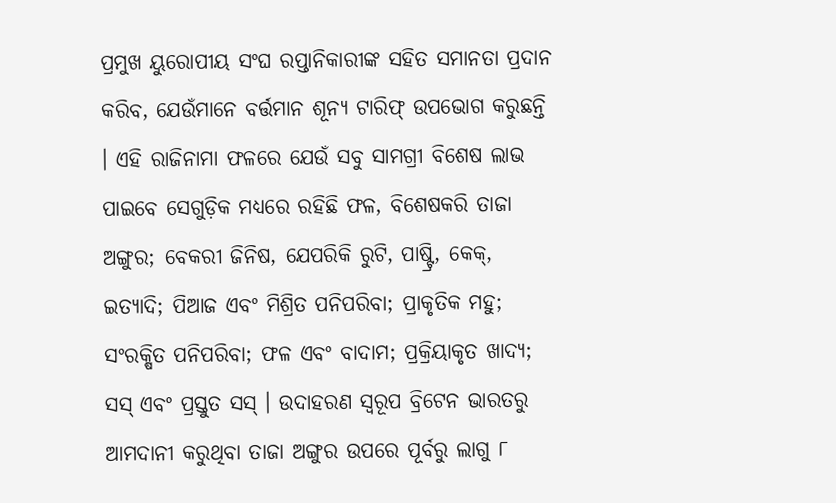ପ୍ରମୁଖ ୟୁରୋପୀୟ ସଂଘ ରପ୍ତାନିକାରୀଙ୍କ ସହିତ ସମାନତା ପ୍ରଦାନ କରିବ, ଯେଉଁମାନେ ବର୍ତ୍ତମାନ ଶୂନ୍ୟ ଟାରିଫ୍ ଉପଭୋଗ କରୁଛନ୍ତି । ଏହି ରାଜିନାମା ଫଳରେ ଯେଉଁ ସବୁ ସାମଗ୍ରୀ ବିଶେଷ ଲାଭ ପାଇବେ ସେଗୁଡ଼ିକ ମଧ୍ୟରେ ରହିଛି ଫଳ, ବିଶେଷକରି ତାଜା ଅଙ୍ଗୁର; ବେକରୀ ଜିନିଷ, ଯେପରିକି ରୁଟି, ପାଷ୍ଟ୍ରି, କେକ୍, ଇତ୍ୟାଦି; ପିଆଜ ଏବଂ ମିଶ୍ରିତ ପନିପରିବା; ପ୍ରାକୃତିକ ମହୁ; ସଂରକ୍ଷିତ ପନିପରିବା; ଫଳ ଏବଂ ବାଦାମ; ପ୍ରକ୍ରିୟାକୃତ ଖାଦ୍ୟ; ସସ୍ ଏବଂ ପ୍ରସ୍ତୁତ ସସ୍ । ଉଦାହରଣ ସ୍ୱରୂପ ବ୍ରିଟେନ ଭାରତରୁ ଆମଦାନୀ କରୁଥିବା ତାଜା ଅଙ୍ଗୁର ଉପରେ ପୂର୍ବରୁ ଲାଗୁ ୮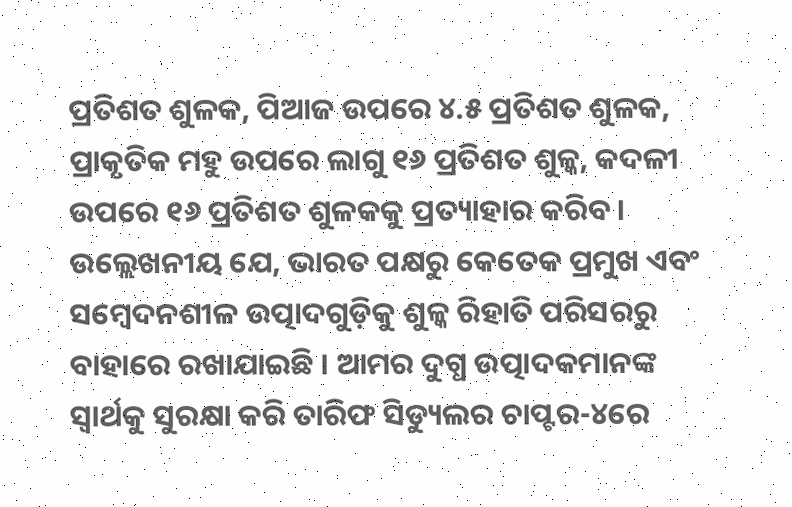ପ୍ରତିଶତ ଶୁଳକ, ପିଆଜ ଉପରେ ୪.୫ ପ୍ରତିଶତ ଶୁଳକ, ପ୍ରାକୃତିକ ମହୁ ଉପରେ ଲାଗୁ ୧୬ ପ୍ରତିଶତ ଶୁଳ୍କ, କଦଳୀ ଉପରେ ୧୬ ପ୍ରତିଶତ ଶୁଳକକୁ ପ୍ରତ୍ୟାହାର କରିବ । ଉଲ୍ଲେଖନୀୟ ଯେ, ଭାରତ ପକ୍ଷରୁ କେତେକ ପ୍ରମୁଖ ଏବଂ ସମ୍ବେଦନଶୀଳ ଉତ୍ପାଦଗୁଡ଼ିକୁ ଶୁଳ୍କ ରିହାତି ପରିସରରୁ ବାହାରେ ରଖାଯାଇଛି । ଆମର ଦୁଗ୍ଧ ଉତ୍ପାଦକମାନଙ୍କ ସ୍ୱାର୍ଥକୁ ସୁରକ୍ଷା କରି ତାରିଫ ସିଡ୍ୟୁଲର ଚାପ୍ଟର-୪ରେ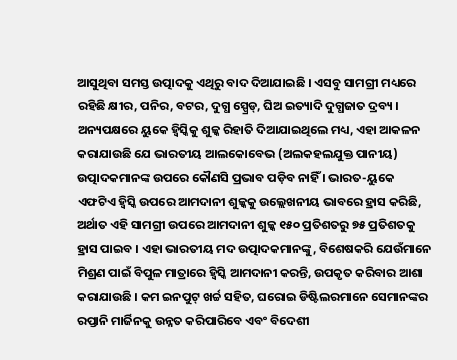ଆସୁଥିବା ସମସ୍ତ ଉତ୍ପାଦକୁ ଏଥିରୁ ବାଦ ଦିଆଯାଇଛି । ଏସବୁ ସାମଗ୍ରୀ ମଧ୍ୟରେ ରହିଛି କ୍ଷୀର, ପନିର, ବଟର, ଦୁଗ୍ଧ ସ୍ପ୍ରେଡ୍, ଘିଅ ଇତ୍ୟାଦି ଦୁଗ୍ଧଜାତ ଦ୍ରବ୍ୟ । ଅନ୍ୟପକ୍ଷରେ ୟୁକେ ହ୍ୱିସ୍କିକୁ ଶୁଳ୍କ ରିହାତି ଦିଆଯାଇଥିଲେ ମଧ୍ୟ, ଏହା ଆକଳନ କରାଯାଉଛି ଯେ ଭାରତୀୟ ଆଲକୋବେଭ (ଅଲକହଲଯୁକ୍ତ ପାନୀୟ) ଉତ୍ପାଦକମାନଙ୍କ ଉପରେ କୌଣସି ପ୍ରଭାବ ପଡ଼ିବ ନାହିଁ । ଭାରତ-ୟୁକେ ଏଫଟିଏ ହ୍ୱିସ୍କି ଉପରେ ଆମଦାନୀ ଶୁଳ୍କକୁ ଉଲ୍ଲେଖନୀୟ ଭାବରେ ହ୍ରାସ କରିଛି, ଅର୍ଥାତ ଏହି ସାମଗ୍ରୀ ଉପରେ ଆମଦାନୀ ଶୁଳ୍କ ୧୫୦ ପ୍ରତିଶତରୁ ୭୫ ପ୍ରତିଶତକୁ ହ୍ରାସ ପାଇବ । ଏହା ଭାରତୀୟ ମଦ ଉତ୍ପାଦକମାନଙ୍କୁ, ବିଶେଷକରି ଯେଉଁମାନେ ମିଶ୍ରଣ ପାଇଁ ବିପୁଳ ମାତ୍ରାରେ ହ୍ୱିସ୍କି ଆମଦାନୀ କରନ୍ତି, ଉପକୃତ କରିବାର ଆଶା କରାଯାଉଛି । କମ ଇନପୁଟ୍ ଖର୍ଚ୍ଚ ସହିତ, ଘରୋଇ ଡିଷ୍ଟିଲରମାନେ ସେମାନଙ୍କର ରପ୍ତାନି ମାର୍ଜିନକୁ ଉନ୍ନତ କରିପାରିବେ ଏବଂ ବିଦେଶୀ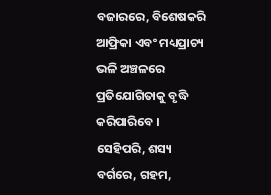ବଜାରରେ, ବିଶେଷକରି ଆଫ୍ରିକା ଏବଂ ମଧ୍ୟପ୍ରାଚ୍ୟ ଭଳି ଅଞ୍ଚଳରେ ପ୍ରତିଯୋଗିତାକୁ ବୃଦ୍ଧି କରିପାରିବେ । ସେହିପରି, ଶସ୍ୟ ବର୍ଗରେ, ଗହମ,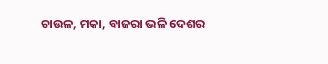ଚାଉଳ, ମକା, ବାଜରା ଭଳି ଦେଶର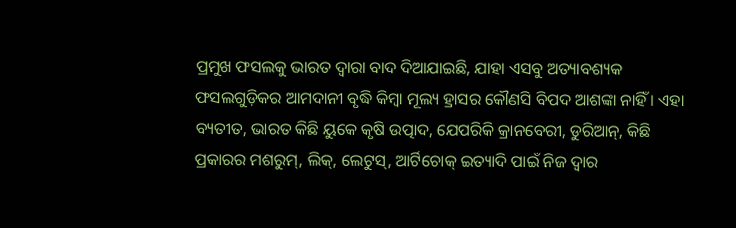ପ୍ରମୁଖ ଫସଲକୁ ଭାରତ ଦ୍ୱାରା ବାଦ ଦିଆଯାଇଛି, ଯାହା ଏସବୁ ଅତ୍ୟାବଶ୍ୟକ ଫସଲଗୁଡ଼ିକର ଆମଦାନୀ ବୃଦ୍ଧି କିମ୍ବା ମୂଲ୍ୟ ହ୍ରାସର କୌଣସି ବିପଦ ଆଶଙ୍କା ନାହିଁ । ଏହା ବ୍ୟତୀତ, ଭାରତ କିଛି ୟୁକେ କୃଷି ଉତ୍ପାଦ, ଯେପରିକି କ୍ରାନବେରୀ, ଡୁରିଆନ୍, କିଛି ପ୍ରକାରର ମଶରୁମ୍, ଲିକ୍, ଲେଟୁସ୍, ଆର୍ଟିଚୋକ୍ ଇତ୍ୟାଦି ପାଇଁ ନିଜ ଦ୍ବାର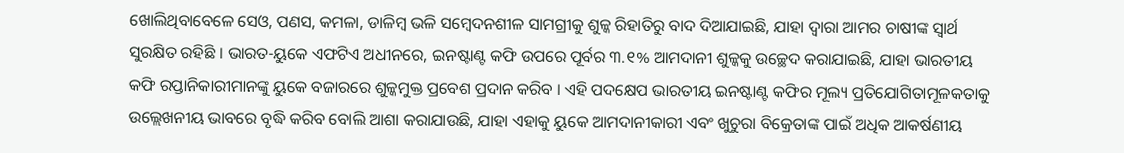ଖୋଲିଥିବାବେଳେ ସେଓ, ପଣସ, କମଳା, ଡାଳିମ୍ବ ଭଳି ସମ୍ବେଦନଶୀଳ ସାମଗ୍ରୀକୁ ଶୁଳ୍କ ରିହାତିରୁ ବାଦ ଦିଆଯାଇଛି, ଯାହା ଦ୍ୱାରା ଆମର ଚାଷୀଙ୍କ ସ୍ୱାର୍ଥ ସୁରକ୍ଷିତ ରହିଛି । ଭାରତ-ୟୁକେ ଏଫଟିଏ ଅଧୀନରେ, ଇନଷ୍ଟାଣ୍ଟ କଫି ଉପରେ ପୂର୍ବର ୩.୧% ଆମଦାନୀ ଶୁଳ୍କକୁ ଉଚ୍ଛେଦ କରାଯାଇଛି, ଯାହା ଭାରତୀୟ କଫି ରପ୍ତାନିକାରୀମାନଙ୍କୁ ୟୁକେ ବଜାରରେ ଶୁଳ୍କମୁକ୍ତ ପ୍ରବେଶ ପ୍ରଦାନ କରିବ । ଏହି ପଦକ୍ଷେପ ଭାରତୀୟ ଇନଷ୍ଟାଣ୍ଟ କଫିର ମୂଲ୍ୟ ପ୍ରତିଯୋଗିତାମୂଳକତାକୁ ଉଲ୍ଲେଖନୀୟ ଭାବରେ ବୃଦ୍ଧି କରିବ ବୋଲି ଆଶା କରାଯାଉଛି, ଯାହା ଏହାକୁ ୟୁକେ ଆମଦାନୀକାରୀ ଏବଂ ଖୁଚୁରା ବିକ୍ରେତାଙ୍କ ପାଇଁ ଅଧିକ ଆକର୍ଷଣୀୟ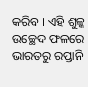କରିବ । ଏହି ଶୁଳ୍କ ଉଚ୍ଛେଦ ଫଳରେ ଭାରତରୁ ରପ୍ତାନି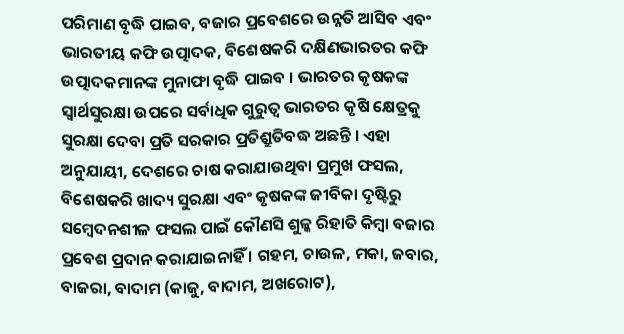ପରିମାଣ ବୃଦ୍ଧି ପାଇବ, ବଜାର ପ୍ରବେଶରେ ଉନ୍ନତି ଆସିବ ଏବଂ ଭାରତୀୟ କଫି ଉତ୍ପାଦକ, ବିଶେଷକରି ଦକ୍ଷିଣଭାରତର କଫି ଉତ୍ପାଦକମାନଙ୍କ ମୁନାଫା ବୃଦ୍ଧି ପାଇବ । ଭାରତର କୃଷକଙ୍କ ସ୍ୱାର୍ଥସୁରକ୍ଷା ଉପରେ ସର୍ବାଧିକ ଗୁରୁତ୍ବ ଭାରତର କୃଷି କ୍ଷେତ୍ରକୁ ସୁରକ୍ଷା ଦେବା ପ୍ରତି ସରକାର ପ୍ରତିଶ୍ରୁତିବଦ୍ଧ ଅଛନ୍ତି । ଏହା ଅନୁଯାୟୀ, ଦେଶରେ ଚାଷ କରାଯାଉଥିବା ପ୍ରମୁଖ ଫସଲ, ବିଶେଷକରି ଖାଦ୍ୟ ସୁରକ୍ଷା ଏବଂ କୃଷକଙ୍କ ଜୀବିକା ଦୃଷ୍ଟିରୁ ସମ୍ବେଦନଶୀଳ ଫସଲ ପାଇଁ କୌଣସି ଶୁଳ୍କ ରିହାତି କିମ୍ବା ବଜାର ପ୍ରବେଶ ପ୍ରଦାନ କରାଯାଇନାହିଁ । ଗହମ, ଚାଉଳ, ମକା, ଜବାର, ବାଜରା, ବାଦାମ (କାଜୁ, ବାଦାମ, ଅଖରୋଟ),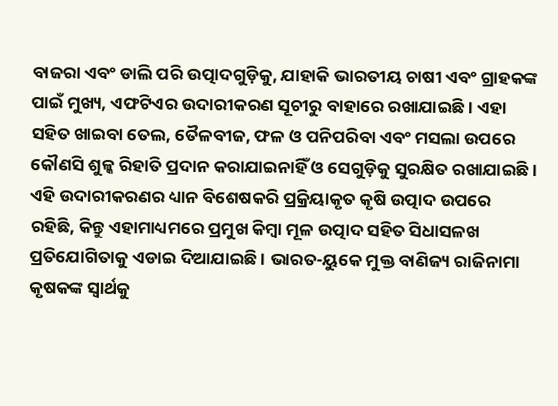ବାଜରା ଏବଂ ଡାଲି ପରି ଉତ୍ପାଦଗୁଡ଼ିକୁ, ଯାହାକି ଭାରତୀୟ ଚାଷୀ ଏବଂ ଗ୍ରାହକଙ୍କ ପାଇଁ ମୁଖ୍ୟ, ଏଫଟିଏର ଉଦାରୀକରଣ ସୂଚୀରୁ ବାହାରେ ରଖାଯାଇଛି । ଏହା ସହିତ ଖାଇବା ତେଲ, ତୈଳବୀଜ, ଫଳ ଓ ପନିପରିବା ଏବଂ ମସଲା ଉପରେ କୌଣସି ଶୁଳ୍କ ରିହାତି ପ୍ରଦାନ କରାଯାଇନାହିଁ ଓ ସେଗୁଡ଼ିକୁ ସୁରକ୍ଷିତ ରଖାଯାଇଛି । ଏହି ଉଦାରୀକରଣର ଧ୍ୟାନ ବିଶେଷକରି ପ୍ରକ୍ରିୟାକୃତ କୃଷି ଉତ୍ପାଦ ଉପରେ ରହିଛି, କିନ୍ତୁ ଏହାମାଧ୍ୟମରେ ପ୍ରମୁଖ କିମ୍ବା ମୂଳ ଉତ୍ପାଦ ସହିତ ସିଧାସଳଖ ପ୍ରତିଯୋଗିତାକୁ ଏଡାଇ ଦିଆଯାଇଛି । ଭାରତ-ୟୁକେ ମୁକ୍ତ ବାଣିଜ୍ୟ ରାଜିନାମା କୃଷକଙ୍କ ସ୍ବାର୍ଥକୁ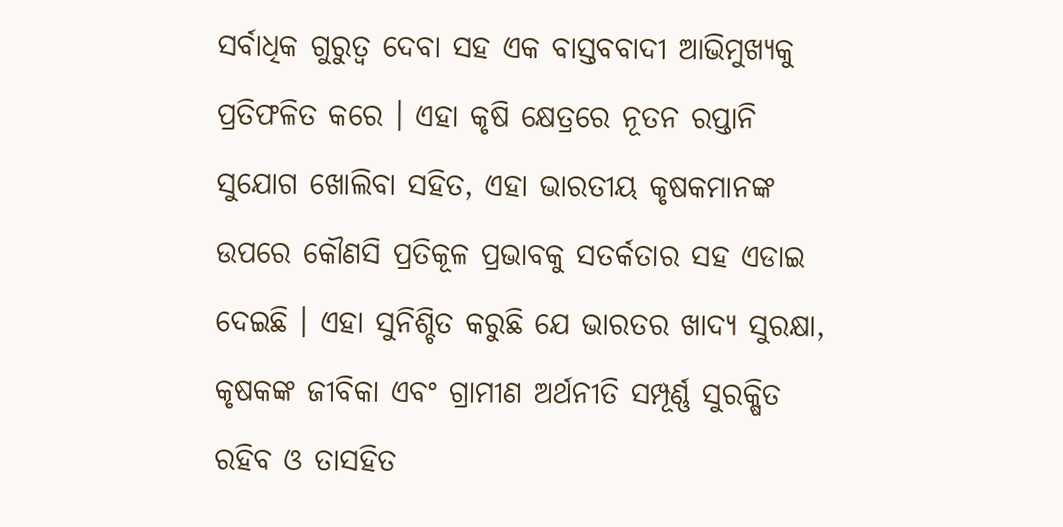ସର୍ବାଧିକ ଗୁରୁତ୍ବ ଦେବା ସହ ଏକ ବାସ୍ତବବାଦୀ ଆଭିମୁଖ୍ୟକୁ ପ୍ରତିଫଳିତ କରେ । ଏହା କୃଷି କ୍ଷେତ୍ରରେ ନୂତନ ରପ୍ତାନି ସୁଯୋଗ ଖୋଲିବା ସହିତ, ଏହା ଭାରତୀୟ କୃଷକମାନଙ୍କ ଉପରେ କୌଣସି ପ୍ରତିକୂଳ ପ୍ରଭାବକୁ ସତର୍କତାର ସହ ଏଡାଇ ଦେଇଛି । ଏହା ସୁନିଶ୍ଚିତ କରୁଛି ଯେ ଭାରତର ଖାଦ୍ୟ ସୁରକ୍ଷା, କୃଷକଙ୍କ ଜୀବିକା ଏବଂ ଗ୍ରାମୀଣ ଅର୍ଥନୀତି ସମ୍ପୂର୍ଣ୍ଣ ସୁରକ୍ଷିତ ରହିବ ଓ ତାସହିତ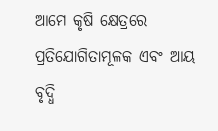ଆମେ କୃଷି କ୍ଷେତ୍ରରେ ପ୍ରତିଯୋଗିତାମୂଳକ ଏବଂ ଆୟ ବୃଦ୍ଧି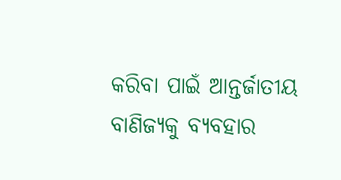କରିବା ପାଇଁ ଆନ୍ତର୍ଜାତୀୟ ବାଣିଜ୍ୟକୁ ବ୍ୟବହାର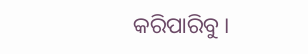କରିପାରିବୁ ।